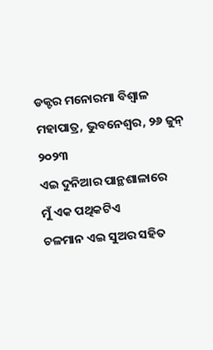ଡକ୍ଟର ମନୋରମା ବିଶ୍ୱାଳ ମହାପାତ୍ର, ଭୁବନେଶ୍ୱର, ୨୬ ଜୁନ୍ ୨୦୨୩
ଏଇ ଦୁନିଆର ପାନ୍ଥଶାଳାରେ
ମୁଁ ଏକ ପଥିକଟିଏ
ଚଳମାନ ଏଇ ସୁଅର ସହିତ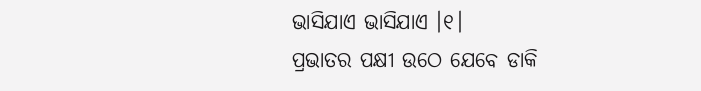ଭାସିଯାଏ ଭାସିଯାଏ ।୧।
ପ୍ରଭାତର ପକ୍ଷୀ ଉଠେ ଯେବେ ଡାକି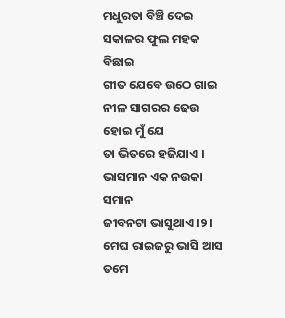ମଧୁରତା ବିଞ୍ଚି ଦେଇ
ସକାଳର ଫୁଲ ମହକ ବିଛାଇ
ଗୀତ ଯେବେ ଉଠେ ଗାଇ
ନୀଳ ସାଗରର ଢେଉ ହୋଇ ମୁଁ ଯେ
ତା ଭିତରେ ହଜିଯାଏ ।
ଭାସମାନ ଏକ ନଉକା ସମାନ
ଜୀବନଟା ଭାସୁଥାଏ ।୨।
ମେଘ ରାଇଜରୁ ଭାସି ଆସ ତମେ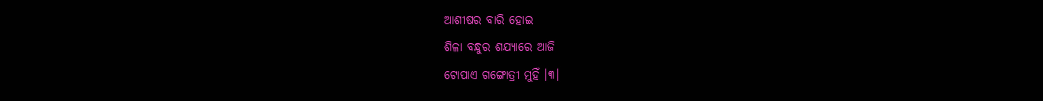ଆଶୀଷର ବାରି ହୋଇ
ଶିଳା ବନ୍ଧୁର ଶଯ୍ୟାରେ ଆଜି
ଟୋପାଏ ଗଙ୍ଗୋତ୍ରୀ ମୁହିଁ ।୩।